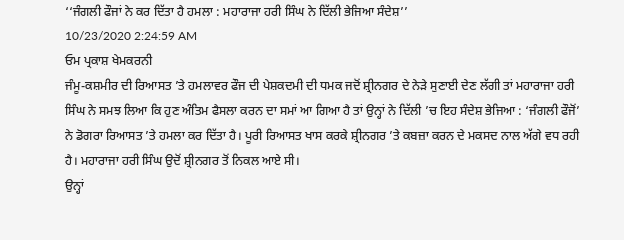‘‘ਜੰਗਲੀ ਫੌਜਾਂ ਨੇ ਕਰ ਦਿੱਤਾ ਹੈ ਹਮਲਾ : ਮਹਾਰਾਜਾ ਹਰੀ ਸਿੰਘ ਨੇ ਦਿੱਲੀ ਭੇਜਿਆ ਸੰਦੇਸ਼’’
10/23/2020 2:24:59 AM
ਓਮ ਪ੍ਰਕਾਸ਼ ਖੇਮਕਰਨੀ
ਜੰਮੂ-ਕਸ਼ਮੀਰ ਦੀ ਰਿਆਸਤ ’ਤੇ ਹਮਲਾਵਰ ਫੌਜ ਦੀ ਪੇਸ਼ਕਦਮੀ ਦੀ ਧਮਕ ਜਦੋਂ ਸ਼੍ਰੀਨਗਰ ਦੇ ਨੇੜੇ ਸੁਣਾਈ ਦੇਣ ਲੱਗੀ ਤਾਂ ਮਹਾਰਾਜਾ ਹਰੀ ਸਿੰਘ ਨੇ ਸਮਝ ਲਿਆ ਕਿ ਹੁਣ ਅੰਤਿਮ ਫੈਸਲਾ ਕਰਨ ਦਾ ਸਮਾਂ ਆ ਗਿਆ ਹੈ ਤਾਂ ਉਨ੍ਹਾਂ ਨੇ ਦਿੱਲੀ ’ਚ ਇਹ ਸੰਦੇਸ਼ ਭੇਜਿਆ : ‘ਜੰਗਲੀ ਫੌਜੋਂ’ ਨੇ ਡੋਗਰਾ ਰਿਆਸਤ ’ਤੇ ਹਮਲਾ ਕਰ ਦਿੱਤਾ ਹੈ। ਪੂਰੀ ਰਿਆਸਤ ਖਾਸ ਕਰਕੇ ਸ਼੍ਰੀਨਗਰ ’ਤੇ ਕਬਜ਼ਾ ਕਰਨ ਦੇ ਮਕਸਦ ਨਾਲ ਅੱਗੇ ਵਧ ਰਹੀ ਹੈ। ਮਹਾਰਾਜਾ ਹਰੀ ਸਿੰਘ ਉਦੋਂ ਸ਼੍ਰੀਨਗਰ ਤੋਂ ਨਿਕਲ ਆਏ ਸੀ।
ਉਨ੍ਹਾਂ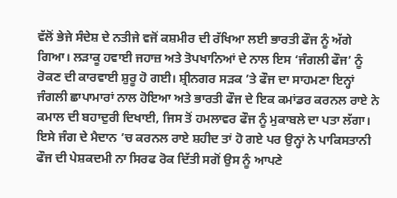ਵੱਲੋਂ ਭੇਜੇ ਸੰਦੇਸ਼ ਦੇ ਨਤੀਜੇ ਵਜੋਂ ਕਸ਼ਮੀਰ ਦੀ ਰੱਖਿਆ ਲਈ ਭਾਰਤੀ ਫੌਜ ਨੂੰ ਅੱਗੇ ਗਿਆ। ਲੜਾਕੂ ਹਵਾਈ ਜਹਾਜ਼ ਅਤੇ ਤੋਪਖਾਨਿਆਂ ਦੇ ਨਾਲ ਇਸ ‘ਜੰਗਲੀ ਫੌਜ’ ਨੂੰ ਰੋਕਣ ਦੀ ਕਾਰਵਾਈ ਸ਼ੁਰੂ ਹੋ ਗਈ। ਸ਼੍ਰੀਨਗਰ ਸੜਕ ’ਤੇ ਫੌਜ ਦਾ ਸਾਹਮਣਾ ਇਨ੍ਹਾਂ ਜੰਗਲੀ ਛਾਪਾਮਾਰਾਂ ਨਾਲ ਹੋਇਆ ਅਤੇ ਭਾਰਤੀ ਫੌਜ ਦੇ ਇਕ ਕਮਾਂਡਰ ਕਰਨਲ ਰਾਏ ਨੇ ਕਮਾਲ ਦੀ ਬਹਾਦੁਰੀ ਦਿਖਾਈ, ਜਿਸ ਤੋਂ ਹਮਲਾਵਰ ਫੌਜ ਨੂੰ ਮੁਕਾਬਲੇ ਦਾ ਪਤਾ ਲੱਗਾ। ਇਸੇ ਜੰਗ ਦੇ ਮੈਦਾਨ ’ਚ ਕਰਨਲ ਰਾਏ ਸ਼ਹੀਦ ਤਾਂ ਹੋ ਗਏ ਪਰ ਉਨ੍ਹਾਂ ਨੇ ਪਾਕਿਸਤਾਨੀ ਫੌਜ ਦੀ ਪੇਸ਼ਕਦਮੀ ਨਾ ਸਿਰਫ ਰੋਕ ਦਿੱਤੀ ਸਗੋਂ ਉਸ ਨੂੰ ਆਪਣੇ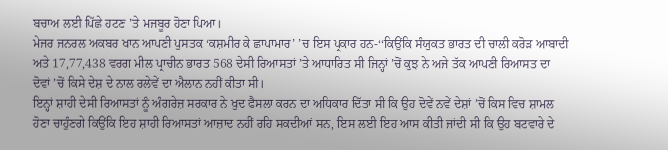ਬਚਾਅ ਲਈ ਪਿੱਛੇ ਹਟਣ ’ਤੇ ਮਜਬੂਰ ਹੋਣਾ ਪਿਆ।
ਮੇਜਰ ਜਨਰਲ ਅਕਬਰ ਖਾਨ ਆਪਣੀ ਪੁਸਤਕ ‘ਕਸ਼ਮੀਰ ਕੇ ਛਾਪਾਮਾਰ’ ’ਚ ਇਸ ਪ੍ਰਕਾਰ ਹਨ-‘‘ਕਿਉਂਕਿ ਸੰਯੁਕਤ ਭਾਰਤ ਦੀ ਚਾਲੀ ਕਰੋੜ ਆਬਾਦੀ ਅਤੇ 17,77,438 ਵਰਗ ਮੀਲ ਪ੍ਰਾਚੀਨ ਭਾਰਤ 568 ਦੇਸੀ ਰਿਆਸਤਾਂ ’ਤੇ ਆਧਾਰਿਤ ਸੀ ਜਿਨ੍ਹਾਂ ’ਚੋਂ ਕੁਝ ਨੇ ਅਜੇ ਤੱਕ ਆਪਣੀ ਰਿਆਸਤ ਦਾ ਦੋਵਾਂ ’ਚੋਂ ਕਿਸੇ ਦੇਸ਼ ਦੇ ਨਾਲ ਰਲੇਵੇਂ ਦਾ ਐਲਾਨ ਨਹੀਂ ਕੀਤਾ ਸੀ।
ਇਨ੍ਹਾਂ ਸ਼ਾਹੀ ਦੇਸੀ ਰਿਆਸਤਾਂ ਨੂੰ ਅੰਗਰੇਜ਼ ਸਰਕਾਰ ਨੇ ਖੁਦ ਫੈਸਲਾ ਕਰਨ ਦਾ ਅਧਿਕਾਰ ਦਿੱਤਾ ਸੀ ਕਿ ਉਹ ਦੋਵੇਂ ਨਵੇਂ ਦੇਸ਼ਾਂ ’ਚੋਂ ਕਿਸ ਵਿਚ ਸ਼ਾਮਲ ਹੋਣਾ ਚਾਹੁੰਣਗੇ ਕਿਉਂਕਿ ਇਹ ਸ਼ਾਹੀ ਰਿਆਸਤਾਂ ਆਜ਼ਾਦ ਨਹੀਂ ਰਹਿ ਸਕਦੀਆਂ ਸਨ, ਇਸ ਲਈ ਇਹ ਆਸ ਕੀਤੀ ਜਾਂਦੀ ਸੀ ਕਿ ਉਹ ਬਟਵਾਰੇ ਦੇ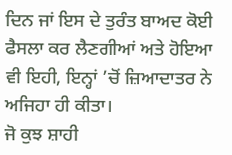ਦਿਨ ਜਾਂ ਇਸ ਦੇ ਤੁਰੰਤ ਬਾਅਦ ਕੋਈ ਫੈਸਲਾ ਕਰ ਲੈਣਗੀਆਂ ਅਤੇ ਹੋਇਆ ਵੀ ਇਹੀ, ਇਨ੍ਹਾਂ ’ਚੋਂ ਜ਼ਿਆਦਾਤਰ ਨੇ ਅਜਿਹਾ ਹੀ ਕੀਤਾ।
ਜੋ ਕੁਝ ਸ਼ਾਹੀ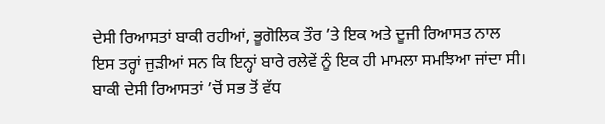ਦੇਸੀ ਰਿਆਸਤਾਂ ਬਾਕੀ ਰਹੀਆਂ, ਭੂਗੋਲਿਕ ਤੌਰ ’ਤੇ ਇਕ ਅਤੇ ਦੂਜੀ ਰਿਆਸਤ ਨਾਲ ਇਸ ਤਰ੍ਹਾਂ ਜੁੜੀਆਂ ਸਨ ਕਿ ਇਨ੍ਹਾਂ ਬਾਰੇ ਰਲੇਵੇਂ ਨੂੰ ਇਕ ਹੀ ਮਾਮਲਾ ਸਮਝਿਆ ਜਾਂਦਾ ਸੀ। ਬਾਕੀ ਦੇਸੀ ਰਿਆਸਤਾਂ ’ਚੋਂ ਸਭ ਤੋਂ ਵੱਧ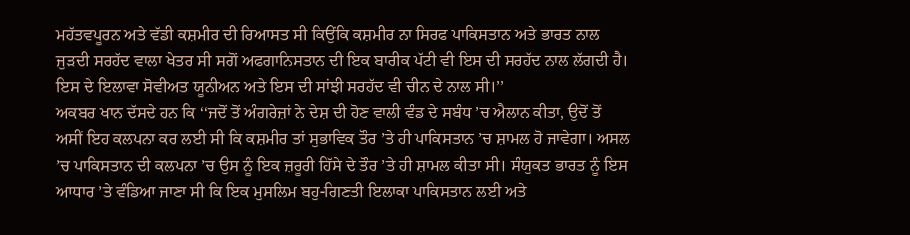ਮਹੱਤਵਪੂਰਨ ਅਤੇ ਵੱਡੀ ਕਸ਼ਮੀਰ ਦੀ ਰਿਆਸਤ ਸੀ ਕਿਉਂਕਿ ਕਸ਼ਮੀਰ ਨਾ ਸਿਰਫ ਪਾਕਿਸਤਾਨ ਅਤੇ ਭਾਰਤ ਨਾਲ ਜੁੜਦੀ ਸਰਹੱਦ ਵਾਲਾ ਖੇਤਰ ਸੀ ਸਗੋਂ ਅਫਗਾਨਿਸਤਾਨ ਦੀ ਇਕ ਬਾਰੀਕ ਪੱਟੀ ਵੀ ਇਸ ਦੀ ਸਰਹੱਦ ਨਾਲ ਲੱਗਦੀ ਹੈ। ਇਸ ਦੇ ਇਲਾਵਾ ਸੋਵੀਅਤ ਯੂਨੀਅਨ ਅਤੇ ਇਸ ਦੀ ਸਾਂਝੀ ਸਰਹੱਦ ਵੀ ਚੀਨ ਦੇ ਨਾਲ ਸੀ।’’
ਅਕਬਰ ਖਾਨ ਦੱਸਦੇ ਹਨ ਕਿ ‘‘ਜਦੋਂ ਤੋਂ ਅੰਗਰੇਜ਼ਾਂ ਨੇ ਦੇਸ਼ ਦੀ ਹੋਣ ਵਾਲੀ ਵੰਡ ਦੇ ਸਬੰਧ ’ਚ ਐਲਾਨ ਕੀਤਾ, ਉਦੋਂ ਤੋਂ ਅਸੀਂ ਇਹ ਕਲਪਨਾ ਕਰ ਲਈ ਸੀ ਕਿ ਕਸ਼ਮੀਰ ਤਾਂ ਸੁਭਾਵਿਕ ਤੌਰ ’ਤੇ ਹੀ ਪਾਕਿਸਤਾਨ ’ਚ ਸ਼ਾਮਲ ਹੋ ਜਾਵੇਗਾ। ਅਸਲ ’ਚ ਪਾਕਿਸਤਾਨ ਦੀ ਕਲਪਨਾ ’ਚ ਉਸ ਨੂੰ ਇਕ ਜ਼ਰੂਰੀ ਹਿੱਸੇ ਦੇ ਤੌਰ ’ਤੇ ਹੀ ਸ਼ਾਮਲ ਕੀਤਾ ਸੀ। ਸੰਯੁਕਤ ਭਾਰਤ ਨੂੰ ਇਸ ਆਧਾਰ ’ਤੇ ਵੰਡਿਆ ਜਾਣਾ ਸੀ ਕਿ ਇਕ ਮੁਸਲਿਮ ਬਹੁ-ਗਿਣਤੀ ਇਲਾਕਾ ਪਾਕਿਸਤਾਨ ਲਈ ਅਤੇ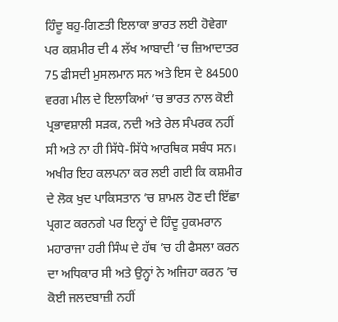ਹਿੰਦੂ ਬਹੁ-ਗਿਣਤੀ ਇਲਾਕਾ ਭਾਰਤ ਲਈ ਹੋਵੇਗਾ ਪਰ ਕਸ਼ਮੀਰ ਦੀ 4 ਲੱਖ ਆਬਾਦੀ ’ਚ ਜ਼ਿਆਦਾਤਰ 75 ਫੀਸਦੀ ਮੁਸਲਮਾਨ ਸਨ ਅਤੇ ਇਸ ਦੇ 84500 ਵਰਗ ਮੀਲ ਦੇ ਇਲਾਕਿਆਂ ’ਚ ਭਾਰਤ ਨਾਲ ਕੋਈ ਪ੍ਰਭਾਵਸ਼ਾਲੀ ਸੜਕ, ਨਦੀ ਅਤੇ ਰੇਲ ਸੰਪਰਕ ਨਹੀਂ ਸੀ ਅਤੇ ਨਾ ਹੀ ਸਿੱਧੇ-ਸਿੱਧੇ ਆਰਥਿਕ ਸਬੰਧ ਸਨ। ਅਖੀਰ ਇਹ ਕਲਪਨਾ ਕਰ ਲਈ ਗਈ ਕਿ ਕਸ਼ਮੀਰ ਦੇ ਲੋਕ ਖੁਦ ਪਾਕਿਸਤਾਨ ’ਚ ਸ਼ਾਮਲ ਹੋਣ ਦੀ ਇੱਛਾ ਪ੍ਰਗਟ ਕਰਨਗੇ ਪਰ ਇਨ੍ਹਾਂ ਦੇ ਹਿੰਦੂ ਹੁਕਮਰਾਨ ਮਹਾਰਾਜਾ ਹਰੀ ਸਿੰਘ ਦੇ ਹੱਥ ’ਚ ਹੀ ਫੈਸਲਾ ਕਰਨ ਦਾ ਅਧਿਕਾਰ ਸੀ ਅਤੇ ਉਨ੍ਹਾਂ ਨੇ ਅਜਿਹਾ ਕਰਨ ’ਚ ਕੋਈ ਜਲਦਬਾਜ਼ੀ ਨਹੀਂ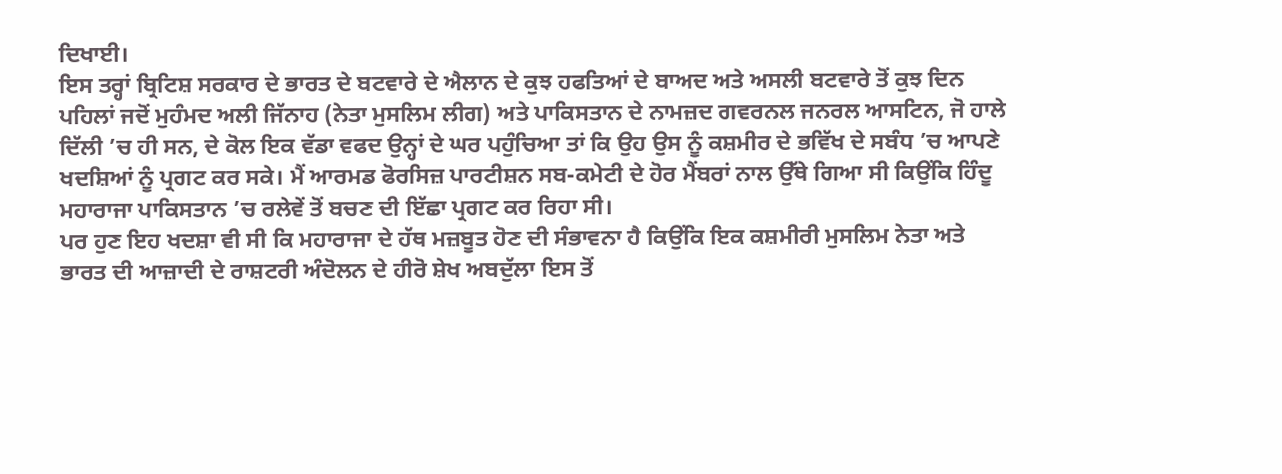ਦਿਖਾਈ।
ਇਸ ਤਰ੍ਹਾਂ ਬ੍ਰਿਟਿਸ਼ ਸਰਕਾਰ ਦੇ ਭਾਰਤ ਦੇ ਬਟਵਾਰੇ ਦੇ ਐਲਾਨ ਦੇ ਕੁਝ ਹਫਤਿਆਂ ਦੇ ਬਾਅਦ ਅਤੇ ਅਸਲੀ ਬਟਵਾਰੇ ਤੋਂ ਕੁਝ ਦਿਨ ਪਹਿਲਾਂ ਜਦੋਂ ਮੁਹੰਮਦ ਅਲੀ ਜਿੱਨਾਹ (ਨੇਤਾ ਮੁਸਲਿਮ ਲੀਗ) ਅਤੇ ਪਾਕਿਸਤਾਨ ਦੇ ਨਾਮਜ਼ਦ ਗਵਰਨਲ ਜਨਰਲ ਆਸਟਿਨ, ਜੋ ਹਾਲੇ ਦਿੱਲੀ ’ਚ ਹੀ ਸਨ, ਦੇ ਕੋਲ ਇਕ ਵੱਡਾ ਵਫਦ ਉਨ੍ਹਾਂ ਦੇ ਘਰ ਪਹੁੰਚਿਆ ਤਾਂ ਕਿ ਉਹ ਉਸ ਨੂੰ ਕਸ਼ਮੀਰ ਦੇ ਭਵਿੱਖ ਦੇ ਸਬੰਧ ’ਚ ਆਪਣੇ ਖਦਸ਼ਿਆਂ ਨੂੰ ਪ੍ਰਗਟ ਕਰ ਸਕੇ। ਮੈਂ ਆਰਮਡ ਫੋਰਸਿਜ਼ ਪਾਰਟੀਸ਼ਨ ਸਬ-ਕਮੇਟੀ ਦੇ ਹੋਰ ਮੈਂਬਰਾਂ ਨਾਲ ਉੱਥੇ ਗਿਆ ਸੀ ਕਿਉਂਕਿ ਹਿੰਦੂ ਮਹਾਰਾਜਾ ਪਾਕਿਸਤਾਨ ’ਚ ਰਲੇਵੇਂ ਤੋਂ ਬਚਣ ਦੀ ਇੱਛਾ ਪ੍ਰਗਟ ਕਰ ਰਿਹਾ ਸੀ।
ਪਰ ਹੁਣ ਇਹ ਖਦਸ਼ਾ ਵੀ ਸੀ ਕਿ ਮਹਾਰਾਜਾ ਦੇ ਹੱਥ ਮਜ਼ਬੂਤ ਹੋਣ ਦੀ ਸੰਭਾਵਨਾ ਹੈ ਕਿਉਂਕਿ ਇਕ ਕਸ਼ਮੀਰੀ ਮੁਸਲਿਮ ਨੇਤਾ ਅਤੇ ਭਾਰਤ ਦੀ ਆਜ਼ਾਦੀ ਦੇ ਰਾਸ਼ਟਰੀ ਅੰਦੋਲਨ ਦੇ ਹੀਰੋ ਸ਼ੇਖ ਅਬਦੁੱਲਾ ਇਸ ਤੋਂ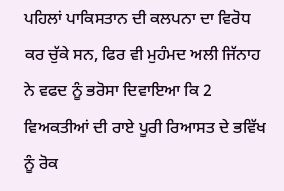ਪਹਿਲਾਂ ਪਾਕਿਸਤਾਨ ਦੀ ਕਲਪਨਾ ਦਾ ਵਿਰੋਧ ਕਰ ਚੁੱਕੇ ਸਨ, ਫਿਰ ਵੀ ਮੁਹੰਮਦ ਅਲੀ ਜਿੱਨਾਹ ਨੇ ਵਫਦ ਨੂੰ ਭਰੋਸਾ ਦਿਵਾਇਆ ਕਿ 2 ਵਿਅਕਤੀਆਂ ਦੀ ਰਾਏ ਪੂਰੀ ਰਿਆਸਤ ਦੇ ਭਵਿੱਖ ਨੂੰ ਰੋਕ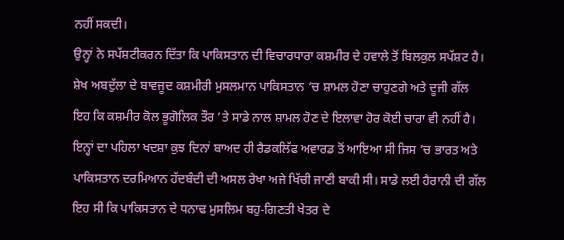ਨਹੀਂ ਸਕਦੀ।
ਉਨ੍ਹਾਂ ਨੇ ਸਪੱਸ਼ਟੀਕਰਨ ਦਿੱਤਾ ਕਿ ਪਾਕਿਸਤਾਨ ਦੀ ਵਿਚਾਰਧਾਰਾ ਕਸ਼ਮੀਰ ਦੇ ਹਵਾਲੇ ਤੋਂ ਬਿਲਕੁਲ ਸਪੱਸ਼ਟ ਹੈ। ਸ਼ੇਖ ਅਬਦੁੱਲਾ ਦੇ ਬਾਵਜੂਦ ਕਸ਼ਮੀਰੀ ਮੁਸਲਮਾਨ ਪਾਕਿਸਤਾਨ ’ਚ ਸ਼ਾਮਲ ਹੋਣਾ ਚਾਹੁਣਗੇ ਅਤੇ ਦੂਜੀ ਗੱਲ ਇਹ ਕਿ ਕਸ਼ਮੀਰ ਕੋਲ ਭੂਗੋਲਿਕ ਤੌਰ ’ਤੇ ਸਾਡੇ ਨਾਲ ਸ਼ਾਮਲ ਹੋਣ ਦੇ ਇਲਾਵਾ ਹੋਰ ਕੋਈ ਚਾਰਾ ਵੀ ਨਹੀਂ ਹੈ।
ਇਨ੍ਹਾਂ ਦਾ ਪਹਿਲਾ ਖਦਸ਼ਾ ਕੁਝ ਦਿਨਾਂ ਬਾਅਦ ਹੀ ਰੈਡਕਲਿੱਫ ਅਵਾਰਡ ਤੋਂ ਆਇਆ ਸੀ ਜਿਸ ’ਚ ਭਾਰਤ ਅਤੇ ਪਾਕਿਸਤਾਨ ਦਰਮਿਆਨ ਹੱਦਬੰਦੀ ਦੀ ਅਸਲ ਰੇਖਾ ਅਜੇ ਖਿੱਚੀ ਜਾਣੀ ਬਾਕੀ ਸੀ। ਸਾਡੇ ਲਈ ਹੈਰਾਨੀ ਦੀ ਗੱਲ ਇਹ ਸੀ ਕਿ ਪਾਕਿਸਤਾਨ ਦੇ ਧਨਾਢ ਮੁਸਲਿਮ ਬਹੁ-ਗਿਣਤੀ ਖੇਤਰ ਦੇ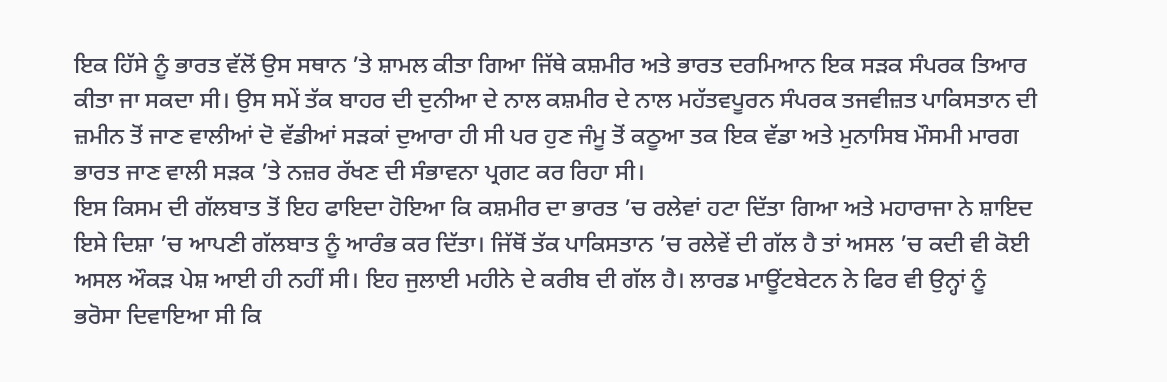ਇਕ ਹਿੱਸੇ ਨੂੰ ਭਾਰਤ ਵੱਲੋਂ ਉਸ ਸਥਾਨ ’ਤੇ ਸ਼ਾਮਲ ਕੀਤਾ ਗਿਆ ਜਿੱਥੇ ਕਸ਼ਮੀਰ ਅਤੇ ਭਾਰਤ ਦਰਮਿਆਨ ਇਕ ਸੜਕ ਸੰਪਰਕ ਤਿਆਰ ਕੀਤਾ ਜਾ ਸਕਦਾ ਸੀ। ਉਸ ਸਮੇਂ ਤੱਕ ਬਾਹਰ ਦੀ ਦੁਨੀਆ ਦੇ ਨਾਲ ਕਸ਼ਮੀਰ ਦੇ ਨਾਲ ਮਹੱਤਵਪੂਰਨ ਸੰਪਰਕ ਤਜਵੀਜ਼ਤ ਪਾਕਿਸਤਾਨ ਦੀ ਜ਼ਮੀਨ ਤੋਂ ਜਾਣ ਵਾਲੀਆਂ ਦੋ ਵੱਡੀਆਂ ਸੜਕਾਂ ਦੁਆਰਾ ਹੀ ਸੀ ਪਰ ਹੁਣ ਜੰਮੂ ਤੋਂ ਕਠੂਆ ਤਕ ਇਕ ਵੱਡਾ ਅਤੇ ਮੁਨਾਸਿਬ ਮੌਸਮੀ ਮਾਰਗ ਭਾਰਤ ਜਾਣ ਵਾਲੀ ਸੜਕ ’ਤੇ ਨਜ਼ਰ ਰੱਖਣ ਦੀ ਸੰਭਾਵਨਾ ਪ੍ਰਗਟ ਕਰ ਰਿਹਾ ਸੀ।
ਇਸ ਕਿਸਮ ਦੀ ਗੱਲਬਾਤ ਤੋਂ ਇਹ ਫਾਇਦਾ ਹੋਇਆ ਕਿ ਕਸ਼ਮੀਰ ਦਾ ਭਾਰਤ ’ਚ ਰਲੇਵਾਂ ਹਟਾ ਦਿੱਤਾ ਗਿਆ ਅਤੇ ਮਹਾਰਾਜਾ ਨੇ ਸ਼ਾਇਦ ਇਸੇ ਦਿਸ਼ਾ ’ਚ ਆਪਣੀ ਗੱਲਬਾਤ ਨੂੰ ਆਰੰਭ ਕਰ ਦਿੱਤਾ। ਜਿੱਥੋਂ ਤੱਕ ਪਾਕਿਸਤਾਨ ’ਚ ਰਲੇਵੇਂ ਦੀ ਗੱਲ ਹੈ ਤਾਂ ਅਸਲ ’ਚ ਕਦੀ ਵੀ ਕੋਈ ਅਸਲ ਔਕੜ ਪੇਸ਼ ਆਈ ਹੀ ਨਹੀਂ ਸੀ। ਇਹ ਜੁਲਾਈ ਮਹੀਨੇ ਦੇ ਕਰੀਬ ਦੀ ਗੱਲ ਹੈ। ਲਾਰਡ ਮਾਊਂਟਬੇਟਨ ਨੇ ਫਿਰ ਵੀ ਉਨ੍ਹਾਂ ਨੂੰ ਭਰੋਸਾ ਦਿਵਾਇਆ ਸੀ ਕਿ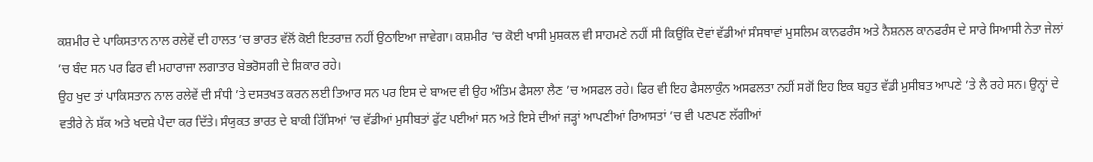ਕਸ਼ਮੀਰ ਦੇ ਪਾਕਿਸਤਾਨ ਨਾਲ ਰਲੇਵੇਂ ਦੀ ਹਾਲਤ ’ਚ ਭਾਰਤ ਵੱਲੋਂ ਕੋਈ ਇਤਰਾਜ਼ ਨਹੀਂ ਉਠਾਇਆ ਜਾਵੇਗਾ। ਕਸ਼ਮੀਰ ’ਚ ਕੋਈ ਖਾਸੀ ਮੁਸ਼ਕਲ ਵੀ ਸਾਹਮਣੇ ਨਹੀਂ ਸੀ ਕਿਉਂਕਿ ਦੋਵਾਂ ਵੱਡੀਆਂ ਸੰਸਥਾਵਾਂ ਮੁਸਲਿਮ ਕਾਨਫਰੰਸ ਅਤੇ ਨੈਸ਼ਨਲ ਕਾਨਫਰੰਸ ਦੇ ਸਾਰੇ ਸਿਆਸੀ ਨੇਤਾ ਜੇਲਾਂ ’ਚ ਬੰਦ ਸਨ ਪਰ ਫਿਰ ਵੀ ਮਹਾਰਾਜਾ ਲਗਾਤਾਰ ਬੇਭਰੋਸਗੀ ਦੇ ਸ਼ਿਕਾਰ ਰਹੇ।
ਉਹ ਖੁਦ ਤਾਂ ਪਾਕਿਸਤਾਨ ਨਾਲ ਰਲੇਵੇਂ ਦੀ ਸੰਧੀ ’ਤੇ ਦਸਤਖਤ ਕਰਨ ਲਈ ਤਿਆਰ ਸਨ ਪਰ ਇਸ ਦੇ ਬਾਅਦ ਵੀ ਉਹ ਅੰਤਿਮ ਫੈਸਲਾ ਲੈਣ ’ਚ ਅਸਫਲ ਰਹੇ। ਫਿਰ ਵੀ ਇਹ ਫੈਸਲਾਕੁੰਨ ਅਸਫਲਤਾ ਨਹੀਂ ਸਗੋਂ ਇਹ ਇਕ ਬਹੁਤ ਵੱਡੀ ਮੁਸੀਬਤ ਆਪਣੇ ’ਤੇ ਲੈ ਰਹੇ ਸਨ। ਉਨ੍ਹਾਂ ਦੇ ਵਤੀਰੇ ਨੇ ਸ਼ੱਕ ਅਤੇ ਖਦਸ਼ੇ ਪੈਦਾ ਕਰ ਦਿੱਤੇ। ਸੰਯੁਕਤ ਭਾਰਤ ਦੇ ਬਾਕੀ ਹਿੱਸਿਆਂ ’ਚ ਵੱਡੀਆਂ ਮੁਸੀਬਤਾਂ ਫੁੱਟ ਪਈਆਂ ਸਨ ਅਤੇ ਇਸੇ ਦੀਆਂ ਜੜ੍ਹਾਂ ਆਪਣੀਆਂ ਰਿਆਸਤਾਂ ’ਚ ਵੀ ਪਣਪਣ ਲੱਗੀਆਂ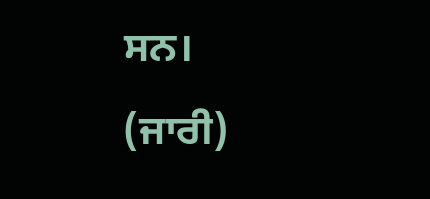ਸਨ।
(ਜਾਰੀ)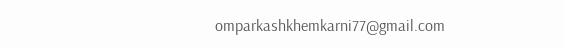omparkashkhemkarni77@gmail.com